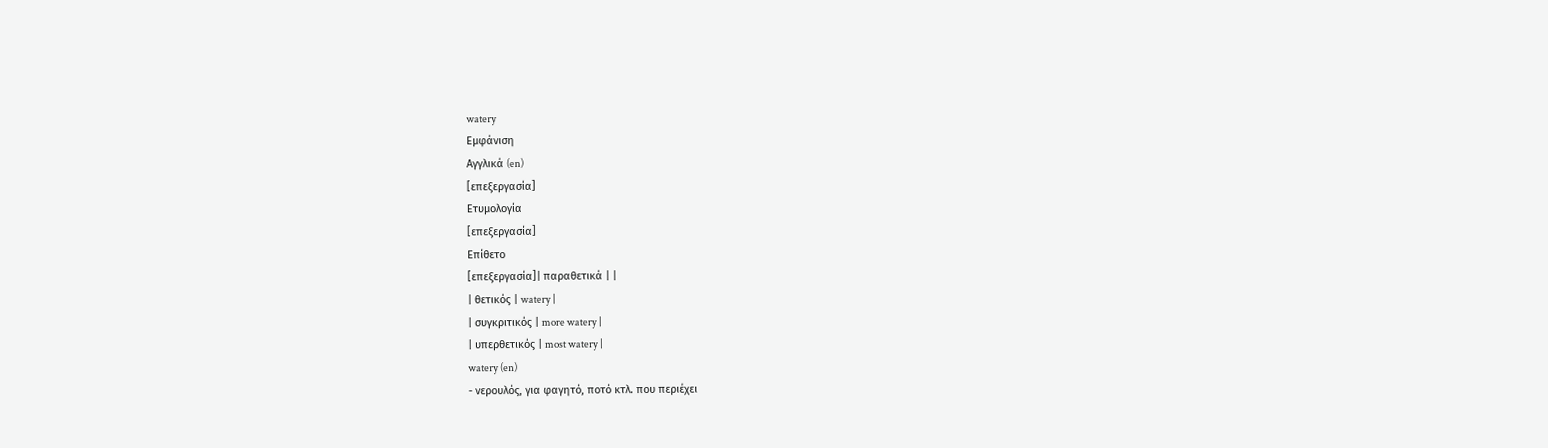watery
Εμφάνιση
Αγγλικά (en)
[επεξεργασία]
Ετυμολογία
[επεξεργασία]
Επίθετο
[επεξεργασία]| παραθετικά | |
| θετικός | watery |
| συγκριτικός | more watery |
| υπερθετικός | most watery |
watery (en)
- νερουλός, για φαγητό, ποτό κτλ. που περιέχει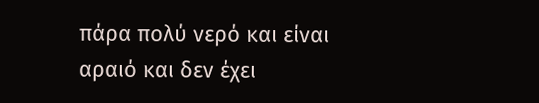πάρα πολύ νερό και είναι αραιό και δεν έχει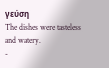γεύση
The dishes were tasteless and watery.
-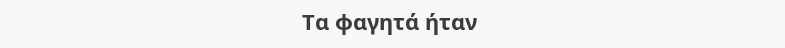Τα φαγητά ήταν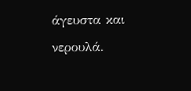άγευστα και νερουλά.